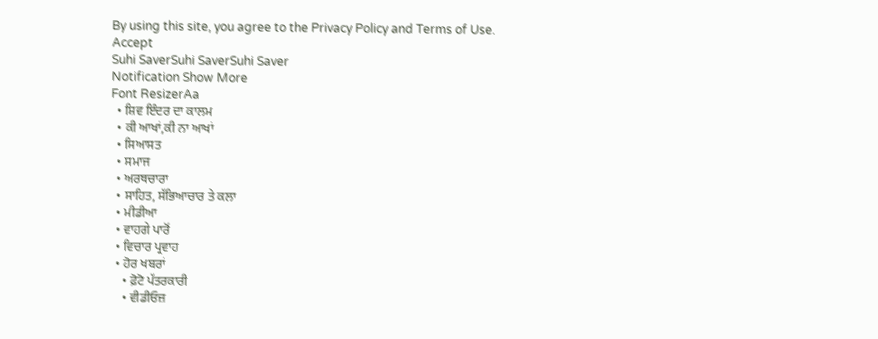By using this site, you agree to the Privacy Policy and Terms of Use.
Accept
Suhi SaverSuhi SaverSuhi Saver
Notification Show More
Font ResizerAa
  • ਸ਼ਿਵ ਇੰਦਰ ਦਾ ਕਾਲਮ
  • ਕੀ ਆਖਾਂ,ਕੀ ਨਾ ਆਖਾਂ
  • ਸਿਆਸਤ
  • ਸਮਾਜ
  • ਅਰਥਚਾਰਾ
  • ਸਾਹਿਤ, ਸੱਭਿਆਚਾਰ ਤੇ ਕਲਾ
  • ਮੀਡੀਆ
  • ਵਾਹਗੇ ਪਾਰੋਂ
  • ਵਿਚਾਰ ਪ੍ਰਵਾਹ
  • ਹੋਰ ਖਬਰਾਂ
    • ਫ਼ੋਟੋ ਪੱਤਰਕਾਰੀ
    • ਵੀਡੀਓਜ਼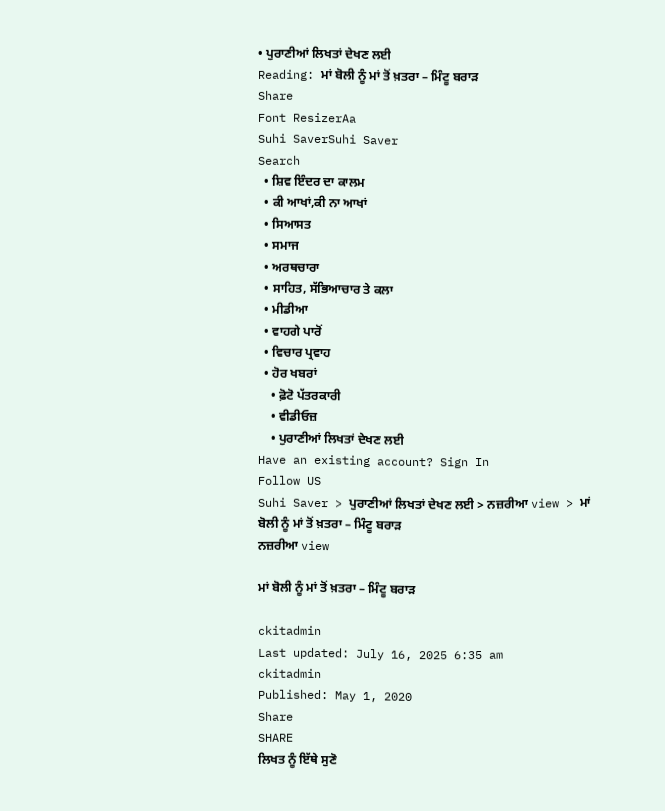• ਪੁਰਾਣੀਆਂ ਲਿਖਤਾਂ ਦੇਖਣ ਲਈ
Reading: ਮਾਂ ਬੋਲੀ ਨੂੰ ਮਾਂ ਤੋਂ ਖ਼ਤਰਾ – ਮਿੰਟੂ ਬਰਾੜ
Share
Font ResizerAa
Suhi SaverSuhi Saver
Search
  • ਸ਼ਿਵ ਇੰਦਰ ਦਾ ਕਾਲਮ
  • ਕੀ ਆਖਾਂ,ਕੀ ਨਾ ਆਖਾਂ
  • ਸਿਆਸਤ
  • ਸਮਾਜ
  • ਅਰਥਚਾਰਾ
  • ਸਾਹਿਤ, ਸੱਭਿਆਚਾਰ ਤੇ ਕਲਾ
  • ਮੀਡੀਆ
  • ਵਾਹਗੇ ਪਾਰੋਂ
  • ਵਿਚਾਰ ਪ੍ਰਵਾਹ
  • ਹੋਰ ਖਬਰਾਂ
    • ਫ਼ੋਟੋ ਪੱਤਰਕਾਰੀ
    • ਵੀਡੀਓਜ਼
    • ਪੁਰਾਣੀਆਂ ਲਿਖਤਾਂ ਦੇਖਣ ਲਈ
Have an existing account? Sign In
Follow US
Suhi Saver > ਪੁਰਾਣੀਆਂ ਲਿਖਤਾਂ ਦੇਖਣ ਲਈ > ਨਜ਼ਰੀਆ view > ਮਾਂ ਬੋਲੀ ਨੂੰ ਮਾਂ ਤੋਂ ਖ਼ਤਰਾ – ਮਿੰਟੂ ਬਰਾੜ
ਨਜ਼ਰੀਆ view

ਮਾਂ ਬੋਲੀ ਨੂੰ ਮਾਂ ਤੋਂ ਖ਼ਤਰਾ – ਮਿੰਟੂ ਬਰਾੜ

ckitadmin
Last updated: July 16, 2025 6:35 am
ckitadmin
Published: May 1, 2020
Share
SHARE
ਲਿਖਤ ਨੂੰ ਇੱਥੇ ਸੁਣੋ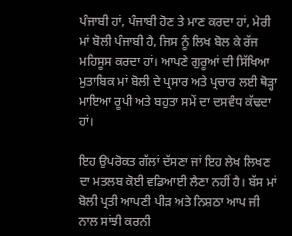ਪੰਜਾਬੀ ਹਾਂ, ਪੰਜਾਬੀ ਹੋਣ ਤੇ ਮਾਣ ਕਰਦਾ ਹਾਂ, ਮੇਰੀ ਮਾਂ ਬੋਲੀ ਪੰਜਾਬੀ ਹੈ, ਜਿਸ ਨੂੰ ਲਿਖ ਬੋਲ ਕੇ ਰੱਜ ਮਹਿਸੂਸ ਕਰਦਾ ਹਾਂ। ਆਪਣੇ ਗੁਰੂਆਂ ਦੀ ਸਿੱਖਿਆ ਮੁਤਾਬਿਕ ਮਾਂ ਬੋਲੀ ਦੇ ਪ੍ਰਸਾਰ ਅਤੇ ਪ੍ਰਚਾਰ ਲਈ ਥੋੜ੍ਹਾ ਮਾਇਆ ਰੂਪੀ ਅਤੇ ਬਹੁਤਾ ਸਮੇਂ ਦਾ ਦਸਵੰਧ ਕੱਢਦਾ ਹਾਂ।

ਇਹ ਉਪਰੋਕਤ ਗੱਲਾਂ ਦੱਸਣਾ ਜਾਂ ਇਹ ਲੇਖ ਲਿਖਣ ਦਾ ਮਤਲਬ ਕੋਈ ਵਡਿਆਈ ਲੈਣਾ ਨਹੀਂ ਹੈ। ਬੱਸ ਮਾਂ ਬੋਲੀ ਪ੍ਰਤੀ ਆਪਣੀ ਪੀੜ ਅਤੇ ਨਿਸ਼ਠਾ ਆਪ ਜੀ ਨਾਲ ਸਾਂਝੀ ਕਰਨੀ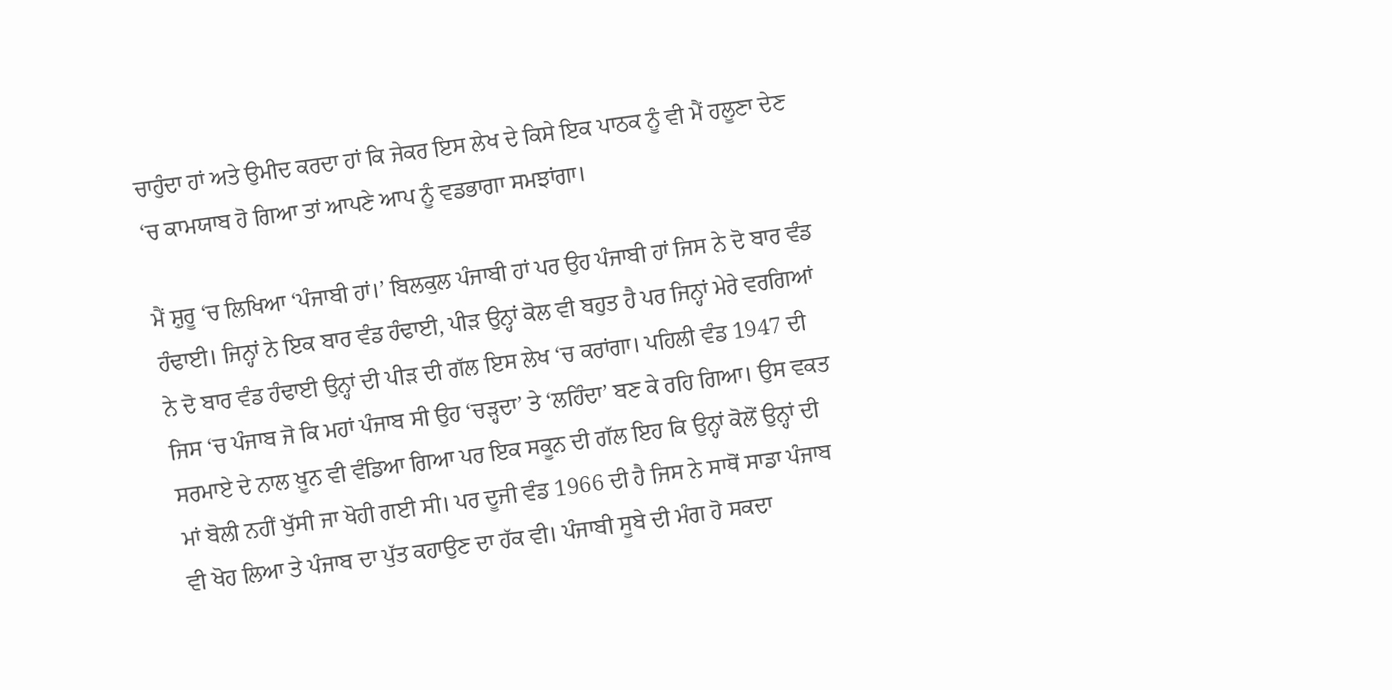ਚਾਹੁੰਦਾ ਹਾਂ ਅਤੇ ਉਮੀਦ ਕਰਦਾ ਹਾਂ ਕਿ ਜੇਕਰ ਇਸ ਲੇਖ ਦੇ ਕਿਸੇ ਇਕ ਪਾਠਕ ਨੂੰ ਵੀ ਮੈਂ ਹਲੂਣਾ ਦੇਣ ‘ਚ ਕਾਮਯਾਬ ਹੋ ਗਿਆ ਤਾਂ ਆਪਣੇ ਆਪ ਨੂੰ ਵਡਭਾਗਾ ਸਮਝਾਂਗਾ।

ਮੈਂ ਸ਼ੁਰੂ ‘ਚ ਲਿਖਿਆ ‘ਪੰਜਾਬੀ ਹਾਂ।’ ਬਿਲਕੁਲ ਪੰਜਾਬੀ ਹਾਂ ਪਰ ਉਹ ਪੰਜਾਬੀ ਹਾਂ ਜਿਸ ਨੇ ਦੋ ਬਾਰ ਵੰਡ ਹੰਢਾਈ। ਜਿਨ੍ਹਾਂ ਨੇ ਇਕ ਬਾਰ ਵੰਡ ਹੰਢਾਈ, ਪੀੜ ਉਨ੍ਹਾਂ ਕੋਲ ਵੀ ਬਹੁਤ ਹੈ ਪਰ ਜਿਨ੍ਹਾਂ ਮੇਰੇ ਵਰਗਿਆਂ ਨੇ ਦੋ ਬਾਰ ਵੰਡ ਹੰਢਾਈ ਉਨ੍ਹਾਂ ਦੀ ਪੀੜ ਦੀ ਗੱਲ ਇਸ ਲੇਖ ‘ਚ ਕਰਾਂਗਾ। ਪਹਿਲੀ ਵੰਡ 1947 ਦੀ ਜਿਸ ‘ਚ ਪੰਜਾਬ ਜੋ ਕਿ ਮਹਾਂ ਪੰਜਾਬ ਸੀ ਉਹ ‘ਚੜ੍ਹਦਾ’ ਤੇ ‘ਲਹਿੰਦਾ’ ਬਣ ਕੇ ਰਹਿ ਗਿਆ। ਉਸ ਵਕਤ ਸਰਮਾਏ ਦੇ ਨਾਲ ਖ਼ੂਨ ਵੀ ਵੰਡਿਆ ਗਿਆ ਪਰ ਇਕ ਸਕੂਨ ਦੀ ਗੱਲ ਇਹ ਕਿ ਉਨ੍ਹਾਂ ਕੋਲੋਂ ਉਨ੍ਹਾਂ ਦੀ ਮਾਂ ਬੋਲੀ ਨਹੀਂ ਖੁੱਸੀ ਜਾ ਖੋਹੀ ਗਈ ਸੀ। ਪਰ ਦੂਜੀ ਵੰਡ 1966 ਦੀ ਹੈ ਜਿਸ ਨੇ ਸਾਥੋਂ ਸਾਡਾ ਪੰਜਾਬ ਵੀ ਖੋਹ ਲਿਆ ਤੇ ਪੰਜਾਬ ਦਾ ਪੁੱਤ ਕਹਾਉਣ ਦਾ ਹੱਕ ਵੀ। ਪੰਜਾਬੀ ਸੂਬੇ ਦੀ ਮੰਗ ਹੋ ਸਕਦਾ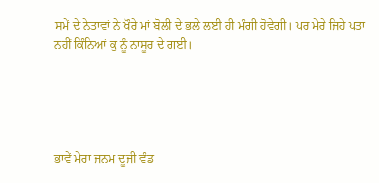ਸਮੇਂ ਦੇ ਨੇਤਾਵਾਂ ਨੇ ਖੌਰੇ ਮਾਂ ਬੋਲੀ ਦੇ ਭਲੇ ਲਈ ਹੀ ਮੰਗੀ ਹੋਵੇਗੀ। ਪਰ ਮੇਰੇ ਜਿਹੇ ਪਤਾ ਨਹੀਂ ਕਿੰਨਿਆਂ ਕੁ ਨੂੰ ਨਾਸੂਰ ਦੇ ਗਈ।





ਭਾਵੇਂ ਮੇਰਾ ਜਨਮ ਦੂਜੀ ਵੰਡ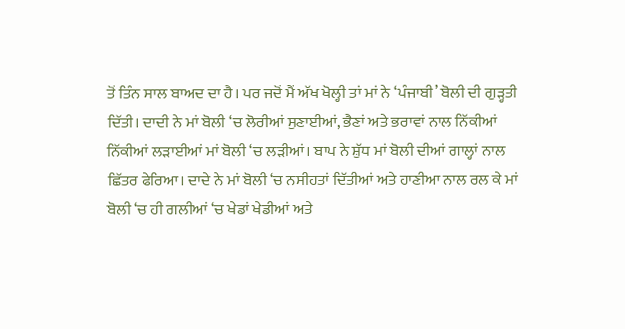ਤੋਂ ਤਿੰਨ ਸਾਲ ਬਾਅਦ ਦਾ ਹੈ। ਪਰ ਜਦੋਂ ਮੈਂ ਅੱਖ ਖੋਲ੍ਹੀ ਤਾਂ ਮਾਂ ਨੇ ‘ਪੰਜਾਬੀ’ ਬੋਲੀ ਦੀ ਗੁੜ੍ਹਤੀ ਦਿੱਤੀ। ਦਾਦੀ ਨੇ ਮਾਂ ਬੋਲੀ ‘ਚ ਲੋਰੀਆਂ ਸੁਣਾਈਆਂ, ਭੈਣਾਂ ਅਤੇ ਭਰਾਵਾਂ ਨਾਲ ਨਿੱਕੀਆਂ ਨਿੱਕੀਆਂ ਲੜਾਈਆਂ ਮਾਂ ਬੋਲੀ ‘ਚ ਲੜੀਆਂ। ਬਾਪ ਨੇ ਸ਼ੁੱਧ ਮਾਂ ਬੋਲੀ ਦੀਆਂ ਗਾਲ੍ਹਾਂ ਨਾਲ ਛਿੱਤਰ ਫੇਰਿਆ। ਦਾਦੇ ਨੇ ਮਾਂ ਬੋਲੀ ‘ਚ ਨਸੀਹਤਾਂ ਦਿੱਤੀਆਂ ਅਤੇ ਹਾਣੀਆ ਨਾਲ ਰਲ ਕੇ ਮਾਂ ਬੋਲੀ ‘ਚ ਹੀ ਗਲੀਆਂ ‘ਚ ਖੇਡਾਂ ਖੇਡੀਆਂ ਅਤੇ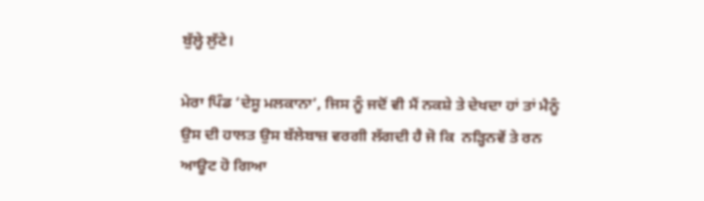ਬੁੱਲ੍ਹੇ ਲੁੱਟੇ।

ਮੇਰਾ ਪਿੰਡ ‘ਦੇਸੂ ਮਲਕਾਨਾ’, ਜਿਸ ਨੂੰ ਜਦੋਂ ਵੀ ਮੈਂ ਨਕਸ਼ੇ ਤੇ ਦੇਖਦਾ ਹਾਂ ਤਾਂ ਮੈਨੂੰ ਉਸ ਦੀ ਹਾਲਤ ਉਸ ਬੱਲੇਬਾਜ਼ ਵਰਗੀ ਲੱਗਦੀ ਹੈ ਜੋ ਕਿ  ਨੜ੍ਹਿਨਵੇਂ ਤੇ ਰਨ ਆਊਟ ਹੋ ਗਿਆ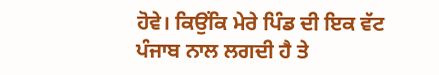ਹੋਵੇ। ਕਿਉਂਕਿ ਮੇਰੇ ਪਿੰਡ ਦੀ ਇਕ ਵੱਟ ਪੰਜਾਬ ਨਾਲ ਲਗਦੀ ਹੈ ਤੇ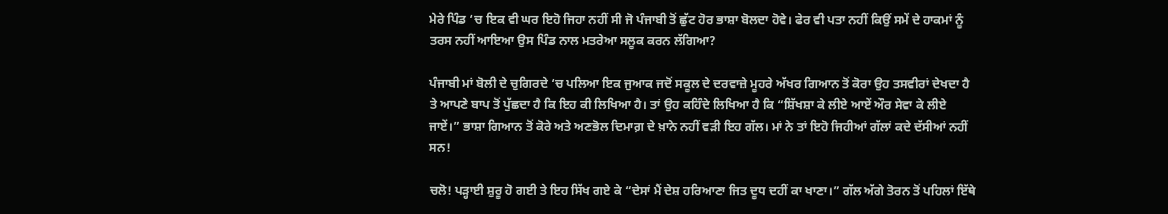ਮੇਰੇ ਪਿੰਡ ‘ਚ ਇਕ ਵੀ ਘਰ ਇਹੋ ਜਿਹਾ ਨਹੀਂ ਸੀ ਜੋ ਪੰਜਾਬੀ ਤੋਂ ਛੁੱਟ ਹੋਰ ਭਾਸ਼ਾ ਬੋਲਦਾ ਹੋਵੇ। ਫੇਰ ਵੀ ਪਤਾ ਨਹੀਂ ਕਿਉਂ ਸਮੇਂ ਦੇ ਹਾਕਮਾਂ ਨੂੰ ਤਰਸ ਨਹੀਂ ਆਇਆ ਉਸ ਪਿੰਡ ਨਾਲ ਮਤਰੇਆ ਸਲੂਕ ਕਰਨ ਲੱਗਿਆ?

ਪੰਜਾਬੀ ਮਾਂ ਬੋਲੀ ਦੇ ਚੁਗਿਰਦੇ ‘ਚ ਪਲਿਆ ਇਕ ਜੁਆਕ ਜਦੋਂ ਸਕੂਲ ਦੇ ਦਰਵਾਜ਼ੇ ਮੂਹਰੇ ਅੱਖਰ ਗਿਆਨ ਤੋਂ ਕੋਰਾ ਉਹ ਤਸਵੀਰਾਂ ਦੇਖਦਾ ਹੈ ਤੇ ਆਪਣੇ ਬਾਪ ਤੋਂ ਪੁੱਛਦਾ ਹੈ ਕਿ ਇਹ ਕੀ ਲਿਖਿਆ ਹੈ। ਤਾਂ ਉਹ ਕਹਿੰਦੇ ਲਿਖਿਆ ਹੈ ਕਿ “ਸ਼ਿੱਖਸ਼ਾ ਕੇ ਲੀਏ ਆਏਂ ਔਰ ਸੇਵਾ ਕੇ ਲੀਏ ਜਾਏਂ।” ਭਾਸ਼ਾ ਗਿਆਨ ਤੋਂ ਕੋਰੇ ਅਤੇ ਅਣਭੋਲ ਦਿਮਾਗ਼ ਦੇ ਖ਼ਾਨੇ ਨਹੀਂ ਵੜੀ ਇਹ ਗੱਲ। ਮਾਂ ਨੇ ਤਾਂ ਇਹੋ ਜਿਹੀਆਂ ਗੱਲਾਂ ਕਦੇ ਦੱਸੀਆਂ ਨਹੀਂ ਸਨ!

ਚਲੋ! ਪੜ੍ਹਾਈ ਸ਼ੁਰੂ ਹੋ ਗਈ ਤੇ ਇਹ ਸਿੱਖ ਗਏ ਕੇ “ਦੇਸਾਂ ਮੈਂ ਦੇਸ਼ ਹਰਿਆਣਾ ਜਿਤ ਦੂਧ ਦਹੀਂ ਕਾ ਖਾਣਾ।” ਗੱਲ ਅੱਗੇ ਤੋਰਨ ਤੋਂ ਪਹਿਲਾਂ ਇੱਥੇ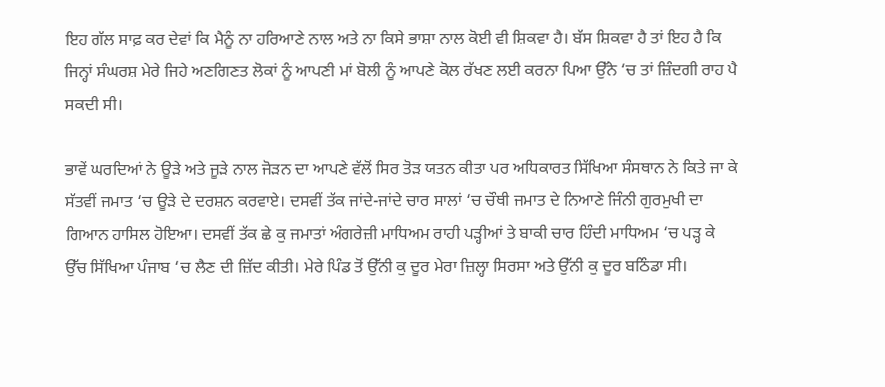ਇਹ ਗੱਲ ਸਾਫ਼ ਕਰ ਦੇਵਾਂ ਕਿ ਮੈਨੂੰ ਨਾ ਹਰਿਆਣੇ ਨਾਲ ਅਤੇ ਨਾ ਕਿਸੇ ਭਾਸ਼ਾ ਨਾਲ ਕੋਈ ਵੀ ਸ਼ਿਕਵਾ ਹੈ। ਬੱਸ ਸ਼ਿਕਵਾ ਹੈ ਤਾਂ ਇਹ ਹੈ ਕਿ ਜਿਨ੍ਹਾਂ ਸੰਘਰਸ਼ ਮੇਰੇ ਜਿਹੇ ਅਣਗਿਣਤ ਲੋਕਾਂ ਨੂੰ ਆਪਣੀ ਮਾਂ ਬੋਲੀ ਨੂੰ ਆਪਣੇ ਕੋਲ ਰੱਖਣ ਲਈ ਕਰਨਾ ਪਿਆ ਉੱਨੇ ‘ਚ ਤਾਂ ਜ਼ਿੰਦਗੀ ਰਾਹ ਪੈ ਸਕਦੀ ਸੀ।

ਭਾਵੇਂ ਘਰਦਿਆਂ ਨੇ ਊੜੇ ਅਤੇ ਜੂੜੇ ਨਾਲ ਜੋੜਨ ਦਾ ਆਪਣੇ ਵੱਲੋਂ ਸਿਰ ਤੋੜ ਯਤਨ ਕੀਤਾ ਪਰ ਅਧਿਕਾਰਤ ਸਿੱਖਿਆ ਸੰਸਥਾਨ ਨੇ ਕਿਤੇ ਜਾ ਕੇ ਸੱਤਵੀਂ ਜਮਾਤ ‘ਚ ਊੜੇ ਦੇ ਦਰਸ਼ਨ ਕਰਵਾਏ। ਦਸਵੀਂ ਤੱਕ ਜਾਂਦੇ-ਜਾਂਦੇ ਚਾਰ ਸਾਲਾਂ ‘ਚ ਚੌਥੀ ਜਮਾਤ ਦੇ ਨਿਆਣੇ ਜਿੰਨੀ ਗੁਰਮੁਖੀ ਦਾ ਗਿਆਨ ਹਾਸਿਲ ਹੋਇਆ। ਦਸਵੀਂ ਤੱਕ ਛੇ ਕੁ ਜਮਾਤਾਂ ਅੰਗਰੇਜ਼ੀ ਮਾਧਿਅਮ ਰਾਹੀ ਪੜ੍ਹੀਆਂ ਤੇ ਬਾਕੀ ਚਾਰ ਹਿੰਦੀ ਮਾਧਿਅਮ ‘ਚ ਪੜ੍ਹ ਕੇ ਉੱਚ ਸਿੱਖਿਆ ਪੰਜਾਬ ‘ਚ ਲੈਣ ਦੀ ਜ਼ਿੱਦ ਕੀਤੀ। ਮੇਰੇ ਪਿੰਡ ਤੋਂ ਉੱਨੀ ਕੁ ਦੂਰ ਮੇਰਾ ਜ਼ਿਲ੍ਹਾ ਸਿਰਸਾ ਅਤੇ ਉੱਨੀ ਕੁ ਦੂਰ ਬਠਿੰਡਾ ਸੀ।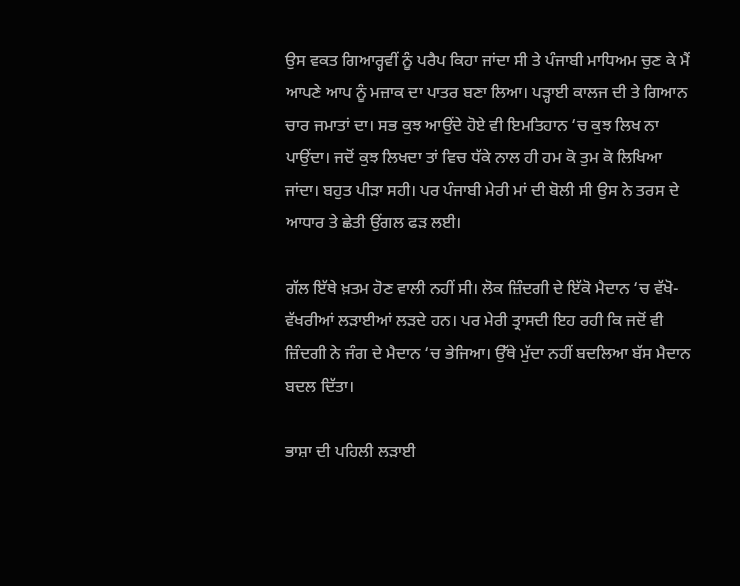ਉਸ ਵਕਤ ਗਿਆਰ੍ਹਵੀਂ ਨੂੰ ਪਰੈਪ ਕਿਹਾ ਜਾਂਦਾ ਸੀ ਤੇ ਪੰਜਾਬੀ ਮਾਧਿਅਮ ਚੁਣ ਕੇ ਮੈਂ ਆਪਣੇ ਆਪ ਨੂੰ ਮਜ਼ਾਕ ਦਾ ਪਾਤਰ ਬਣਾ ਲਿਆ। ਪੜ੍ਹਾਈ ਕਾਲਜ ਦੀ ਤੇ ਗਿਆਨ ਚਾਰ ਜਮਾਤਾਂ ਦਾ। ਸਭ ਕੁਝ ਆਉਂਦੇ ਹੋਏ ਵੀ ਇਮਤਿਹਾਨ ‘ਚ ਕੁਝ ਲਿਖ ਨਾ ਪਾਉਂਦਾ। ਜਦੋਂ ਕੁਝ ਲਿਖਦਾ ਤਾਂ ਵਿਚ ਧੱਕੇ ਨਾਲ ਹੀ ਹਮ ਕੋ ਤੁਮ ਕੋ ਲਿਖਿਆ ਜਾਂਦਾ। ਬਹੁਤ ਪੀੜਾ ਸਹੀ। ਪਰ ਪੰਜਾਬੀ ਮੇਰੀ ਮਾਂ ਦੀ ਬੋਲੀ ਸੀ ਉਸ ਨੇ ਤਰਸ ਦੇ ਆਧਾਰ ਤੇ ਛੇਤੀ ਉਂਗਲ ਫੜ ਲਈ।

ਗੱਲ ਇੱਥੇ ਖ਼ਤਮ ਹੋਣ ਵਾਲੀ ਨਹੀਂ ਸੀ। ਲੋਕ ਜ਼ਿੰਦਗੀ ਦੇ ਇੱਕੋ ਮੈਦਾਨ ‘ਚ ਵੱਖੋ-ਵੱਖਰੀਆਂ ਲੜਾਈਆਂ ਲੜਦੇ ਹਨ। ਪਰ ਮੇਰੀ ਤ੍ਰਾਸਦੀ ਇਹ ਰਹੀ ਕਿ ਜਦੋਂ ਵੀ ਜ਼ਿੰਦਗੀ ਨੇ ਜੰਗ ਦੇ ਮੈਦਾਨ ‘ਚ ਭੇਜਿਆ। ਉੱਥੇ ਮੁੱਦਾ ਨਹੀਂ ਬਦਲਿਆ ਬੱਸ ਮੈਦਾਨ ਬਦਲ ਦਿੱਤਾ।

ਭਾਸ਼ਾ ਦੀ ਪਹਿਲੀ ਲੜਾਈ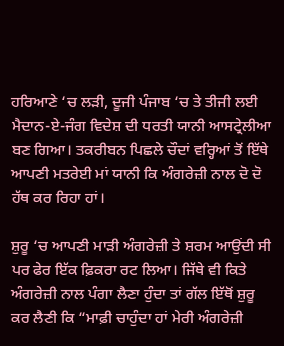ਹਰਿਆਣੇ ‘ਚ ਲੜੀ, ਦੂਜੀ ਪੰਜਾਬ ‘ਚ ਤੇ ਤੀਜੀ ਲਈ ਮੈਦਾਨ-ਏ-ਜੰਗ ਵਿਦੇਸ਼ ਦੀ ਧਰਤੀ ਯਾਨੀ ਆਸਟ੍ਰੇਲੀਆ ਬਣ ਗਿਆ। ਤਕਰੀਬਨ ਪਿਛਲੇ ਚੌਦਾਂ ਵਰ੍ਹਿਆਂ ਤੋਂ ਇੱਥੇ ਆਪਣੀ ਮਤਰੇਈ ਮਾਂ ਯਾਨੀ ਕਿ ਅੰਗਰੇਜ਼ੀ ਨਾਲ ਦੋ ਦੋ ਹੱਥ ਕਰ ਰਿਹਾ ਹਾਂ।

ਸ਼ੁਰੂ ‘ਚ ਆਪਣੀ ਮਾੜੀ ਅੰਗਰੇਜ਼ੀ ਤੇ ਸ਼ਰਮ ਆਉਂਦੀ ਸੀ ਪਰ ਫੇਰ ਇੱਕ ਫ਼ਿਕਰਾ ਰਟ ਲਿਆ। ਜਿੱਥੇ ਵੀ ਕਿਤੇ ਅੰਗਰੇਜ਼ੀ ਨਾਲ ਪੰਗਾ ਲੈਣਾ ਹੁੰਦਾ ਤਾਂ ਗੱਲ ਇੱਥੋਂ ਸ਼ੁਰੂ ਕਰ ਲੈਣੀ ਕਿ “ਮਾਫ਼ੀ ਚਾਹੁੰਦਾ ਹਾਂ ਮੇਰੀ ਅੰਗਰੇਜ਼ੀ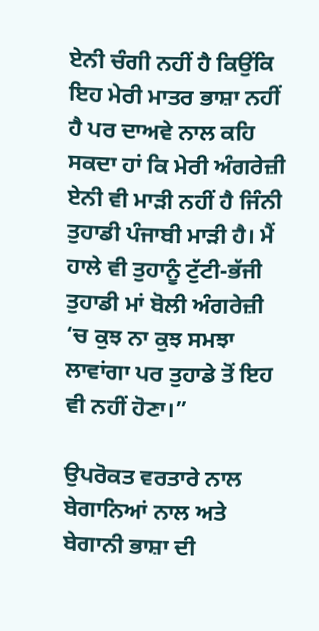ਏਨੀ ਚੰਗੀ ਨਹੀਂ ਹੈ ਕਿਉਂਕਿ ਇਹ ਮੇਰੀ ਮਾਤਰ ਭਾਸ਼ਾ ਨਹੀਂ ਹੈ ਪਰ ਦਾਅਵੇ ਨਾਲ ਕਹਿ ਸਕਦਾ ਹਾਂ ਕਿ ਮੇਰੀ ਅੰਗਰੇਜ਼ੀ ਏਨੀ ਵੀ ਮਾੜੀ ਨਹੀਂ ਹੈ ਜਿੰਨੀ ਤੁਹਾਡੀ ਪੰਜਾਬੀ ਮਾੜੀ ਹੈ। ਮੈਂ ਹਾਲੇ ਵੀ ਤੁਹਾਨੂੰ ਟੁੱਟੀ-ਭੱਜੀ ਤੁਹਾਡੀ ਮਾਂ ਬੋਲੀ ਅੰਗਰੇਜ਼ੀ ‘ਚ ਕੁਝ ਨਾ ਕੁਝ ਸਮਝਾ ਲਾਵਾਂਗਾ ਪਰ ਤੁਹਾਡੇ ਤੋਂ ਇਹ ਵੀ ਨਹੀਂ ਹੋਣਾ।”

ਉਪਰੋਕਤ ਵਰਤਾਰੇ ਨਾਲ ਬੇਗਾਨਿਆਂ ਨਾਲ ਅਤੇ ਬੇਗਾਨੀ ਭਾਸ਼ਾ ਦੀ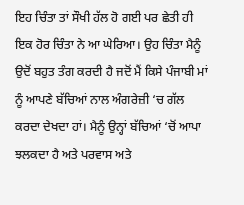ਇਹ ਚਿੰਤਾ ਤਾਂ ਸੌਖੀ ਹੱਲ ਹੋ ਗਈ ਪਰ ਛੇਤੀ ਹੀ ਇਕ ਹੋਰ ਚਿੰਤਾ ਨੇ ਆ ਘੇਰਿਆ। ਉਹ ਚਿੰਤਾ ਮੈਨੂੰ ਉਦੋਂ ਬਹੁਤ ਤੰਗ ਕਰਦੀ ਹੈ ਜਦੋਂ ਮੈਂ ਕਿਸੇ ਪੰਜਾਬੀ ਮਾਂ ਨੂੰ ਆਪਣੇ ਬੱਚਿਆਂ ਨਾਲ ਅੰਗਰੇਜ਼ੀ ‘ਚ ਗੱਲ ਕਰਦਾ ਦੇਖਦਾ ਹਾਂ। ਮੈਨੂੰ ਉਨ੍ਹਾਂ ਬੱਚਿਆਂ ‘ਚੋਂ ਆਪਾ ਝਲਕਦਾ ਹੈ ਅਤੇ ਪਰਵਾਸ ਅਤੇ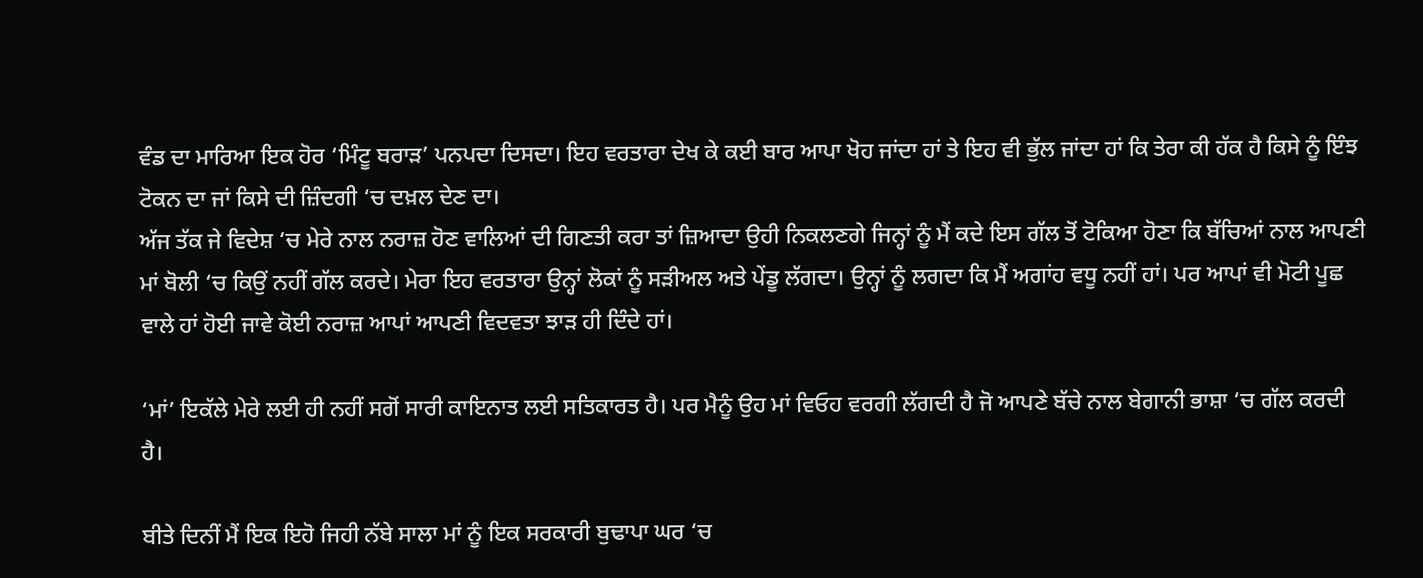ਵੰਡ ਦਾ ਮਾਰਿਆ ਇਕ ਹੋਰ ‘ਮਿੰਟੂ ਬਰਾੜ’ ਪਨਪਦਾ ਦਿਸਦਾ। ਇਹ ਵਰਤਾਰਾ ਦੇਖ ਕੇ ਕਈ ਬਾਰ ਆਪਾ ਖੋਹ ਜਾਂਦਾ ਹਾਂ ਤੇ ਇਹ ਵੀ ਭੁੱਲ ਜਾਂਦਾ ਹਾਂ ਕਿ ਤੇਰਾ ਕੀ ਹੱਕ ਹੈ ਕਿਸੇ ਨੂੰ ਇੰਝ ਟੋਕਨ ਦਾ ਜਾਂ ਕਿਸੇ ਦੀ ਜ਼ਿੰਦਗੀ ‘ਚ ਦਖ਼ਲ ਦੇਣ ਦਾ।
ਅੱਜ ਤੱਕ ਜੇ ਵਿਦੇਸ਼ ‘ਚ ਮੇਰੇ ਨਾਲ ਨਰਾਜ਼ ਹੋਣ ਵਾਲਿਆਂ ਦੀ ਗਿਣਤੀ ਕਰਾ ਤਾਂ ਜ਼ਿਆਦਾ ਉਹੀ ਨਿਕਲਣਗੇ ਜਿਨ੍ਹਾਂ ਨੂੰ ਮੈਂ ਕਦੇ ਇਸ ਗੱਲ ਤੋਂ ਟੋਕਿਆ ਹੋਣਾ ਕਿ ਬੱਚਿਆਂ ਨਾਲ ਆਪਣੀ ਮਾਂ ਬੋਲੀ ‘ਚ ਕਿਉਂ ਨਹੀਂ ਗੱਲ ਕਰਦੇ। ਮੇਰਾ ਇਹ ਵਰਤਾਰਾ ਉਨ੍ਹਾਂ ਲੋਕਾਂ ਨੂੰ ਸੜੀਅਲ ਅਤੇ ਪੇਂਡੂ ਲੱਗਦਾ। ਉਨ੍ਹਾਂ ਨੂੰ ਲਗਦਾ ਕਿ ਮੈਂ ਅਗਾਂਹ ਵਧੂ ਨਹੀਂ ਹਾਂ। ਪਰ ਆਪਾਂ ਵੀ ਮੋਟੀ ਪੂਛ ਵਾਲੇ ਹਾਂ ਹੋਈ ਜਾਵੇ ਕੋਈ ਨਰਾਜ਼ ਆਪਾਂ ਆਪਣੀ ਵਿਦਵਤਾ ਝਾੜ ਹੀ ਦਿੰਦੇ ਹਾਂ।

‘ਮਾਂ’ ਇਕੱਲੇ ਮੇਰੇ ਲਈ ਹੀ ਨਹੀਂ ਸਗੋਂ ਸਾਰੀ ਕਾਇਨਾਤ ਲਈ ਸਤਿਕਾਰਤ ਹੈ। ਪਰ ਮੈਨੂੰ ਉਹ ਮਾਂ ਵਿਓਹ ਵਰਗੀ ਲੱਗਦੀ ਹੈ ਜੋ ਆਪਣੇ ਬੱਚੇ ਨਾਲ ਬੇਗਾਨੀ ਭਾਸ਼ਾ ‘ਚ ਗੱਲ ਕਰਦੀ ਹੈ।

ਬੀਤੇ ਦਿਨੀਂ ਮੈਂ ਇਕ ਇਹੋ ਜਿਹੀ ਨੱਬੇ ਸਾਲਾ ਮਾਂ ਨੂੰ ਇਕ ਸਰਕਾਰੀ ਬੁਢਾਪਾ ਘਰ ‘ਚ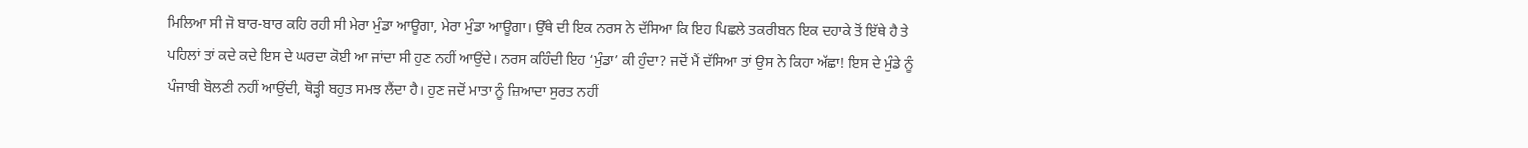ਮਿਲਿਆ ਸੀ ਜੋ ਬਾਰ-ਬਾਰ ਕਹਿ ਰਹੀ ਸੀ ਮੇਰਾ ਮੁੰਡਾ ਆਊਗਾ, ਮੇਰਾ ਮੁੰਡਾ ਆਊਗਾ। ਉੱਥੇ ਦੀ ਇਕ ਨਰਸ ਨੇ ਦੱਸਿਆ ਕਿ ਇਹ ਪਿਛਲੇ ਤਕਰੀਬਨ ਇਕ ਦਹਾਕੇ ਤੋਂ ਇੱਥੇ ਹੈ ਤੇ ਪਹਿਲਾਂ ਤਾਂ ਕਦੇ ਕਦੇ ਇਸ ਦੇ ਘਰਦਾ ਕੋਈ ਆ ਜਾਂਦਾ ਸੀ ਹੁਣ ਨਹੀਂ ਆਉਂਦੇ। ਨਰਸ ਕਹਿੰਦੀ ਇਹ ‘ਮੁੰਡਾ’ ਕੀ ਹੁੰਦਾ? ਜਦੋਂ ਮੈਂ ਦੱਸਿਆ ਤਾਂ ਉਸ ਨੇ ਕਿਹਾ ਅੱਛਾ! ਇਸ ਦੇ ਮੁੰਡੇ ਨੂੰ ਪੰਜਾਬੀ ਬੋਲਣੀ ਨਹੀਂ ਆਉਂਦੀ, ਥੋੜ੍ਹੀ ਬਹੁਤ ਸਮਝ ਲੈਂਦਾ ਹੈ। ਹੁਣ ਜਦੋਂ ਮਾਤਾ ਨੂੰ ਜ਼ਿਆਦਾ ਸੁਰਤ ਨਹੀਂ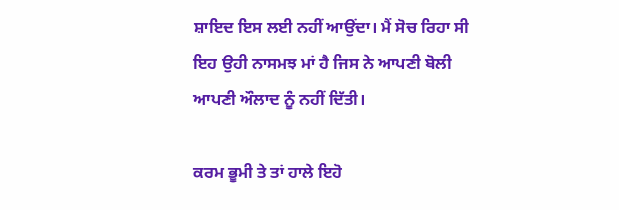ਸ਼ਾਇਦ ਇਸ ਲਈ ਨਹੀਂ ਆਉਂਦਾ। ਮੈਂ ਸੋਚ ਰਿਹਾ ਸੀ ਇਹ ਉਹੀ ਨਾਸਮਝ ਮਾਂ ਹੈ ਜਿਸ ਨੇ ਆਪਣੀ ਬੋਲੀ ਆਪਣੀ ਔਲਾਦ ਨੂੰ ਨਹੀਂ ਦਿੱਤੀ।

ਕਰਮ ਭੂਮੀ ਤੇ ਤਾਂ ਹਾਲੇ ਇਹੋ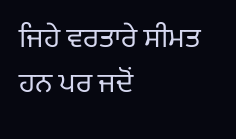ਜਿਹੇ ਵਰਤਾਰੇ ਸੀਮਤ ਹਨ ਪਰ ਜਦੋਂ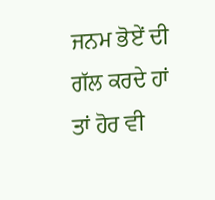ਜਨਮ ਭੋਏਂ ਦੀ ਗੱਲ ਕਰਦੇ ਹਾਂ ਤਾਂ ਹੋਰ ਵੀ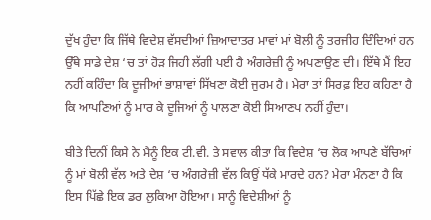ਦੁੱਖ ਹੁੰਦਾ ਕਿ ਜਿੱਥੇ ਵਿਦੇਸ਼ ਵੱਸਦੀਆਂ ਜ਼ਿਆਦਾਤਰ ਮਾਵਾਂ ਮਾਂ ਬੋਲੀ ਨੂੰ ਤਰਜੀਹ ਦਿੰਦਿਆਂ ਹਨ ਉੱਥੇ ਸਾਡੇ ਦੇਸ਼ ‘ਚ ਤਾਂ ਹੋੜ ਜਿਹੀ ਲੱਗੀ ਪਈ ਹੈ ਅੰਗਰੇਜ਼ੀ ਨੂੰ ਅਪਣਾਉਣ ਦੀ। ਇੱਥੇ ਮੈਂ ਇਹ ਨਹੀਂ ਕਹਿੰਦਾ ਕਿ ਦੂਜੀਆਂ ਭਾਸ਼ਾਵਾਂ ਸਿੱਖਣਾ ਕੋਈ ਜੁਰਮ ਹੈ। ਮੇਰਾ ਤਾਂ ਸਿਰਫ਼ ਇਹ ਕਹਿਣਾ ਹੈ ਕਿ ਆਪਣਿਆਂ ਨੂੰ ਮਾਰ ਕੇ ਦੂਜਿਆਂ ਨੂੰ ਪਾਲਣਾ ਕੋਈ ਸਿਆਣਪ ਨਹੀਂ ਹੁੰਦਾ।

ਬੀਤੇ ਦਿਨੀਂ ਕਿਸੇ ਨੇ ਮੈਨੂੰ ਇਕ ਟੀ.ਵੀ. ਤੇ ਸਵਾਲ ਕੀਤਾ ਕਿ ਵਿਦੇਸ਼ ‘ਚ ਲੋਕ ਆਪਣੇ ਬੱਚਿਆਂ ਨੂੰ ਮਾਂ ਬੋਲੀ ਵੱਲ ਅਤੇ ਦੇਸ਼ ‘ਚ ਅੰਗਰੇਜ਼ੀ ਵੱਲ ਕਿਉਂ ਧੱਕੇ ਮਾਰਦੇ ਹਨ? ਮੇਰਾ ਮੰਨਣਾ ਹੈ ਕਿ ਇਸ ਪਿੱਛੇ ਇਕ ਡਰ ਲੁਕਿਆ ਹੋਇਆ। ਸਾਨੂੰ ਵਿਦੇਸ਼ੀਆਂ ਨੂੰ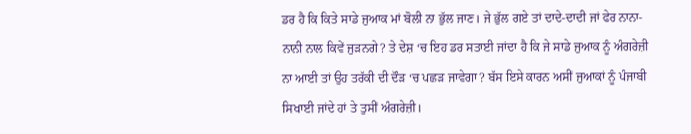ਡਰ ਹੈ ਕਿ ਕਿਤੇ ਸਾਡੇ ਜੁਆਕ ਮਾਂ ਬੋਲੀ ਨਾ ਭੁੱਲ ਜਾਣ। ਜੇ ਭੁੱਲ ਗਏ ਤਾਂ ਦਾਦੇ-ਦਾਦੀ ਜਾਂ ਫੇਰ ਨਾਨਾ-ਨਾਨੀ ਨਾਲ ਕਿਵੇਂ ਜੁੜਨਗੇ? ਤੇ ਦੇਸ਼ ‘ਚ ਇਹ ਡਰ ਸਤਾਈ ਜਾਂਦਾ ਹੈ ਕਿ ਜੇ ਸਾਡੇ ਜੁਆਕ ਨੂੰ ਅੰਗਰੇਜ਼ੀ ਨਾ ਆਈ ਤਾਂ ਉਹ ਤਰੱਕੀ ਦੀ ਦੌੜ ‘ਚ ਪਛੜ ਜਾਵੇਗਾ? ਬੱਸ ਇਸੇ ਕਾਰਨ ਅਸੀਂ ਜੁਆਕਾਂ ਨੂੰ ਪੰਜਾਬੀ ਸਿਖਾਈ ਜਾਂਦੇ ਹਾਂ ਤੇ ਤੁਸੀਂ ਅੰਗਰੇਜ਼ੀ।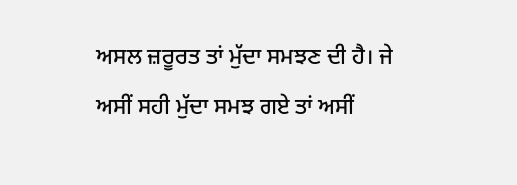ਅਸਲ ਜ਼ਰੂਰਤ ਤਾਂ ਮੁੱਦਾ ਸਮਝਣ ਦੀ ਹੈ। ਜੇ ਅਸੀਂ ਸਹੀ ਮੁੱਦਾ ਸਮਝ ਗਏ ਤਾਂ ਅਸੀਂ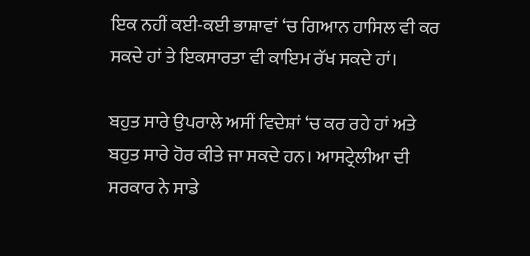ਇਕ ਨਹੀਂ ਕਈ-ਕਈ ਭਾਸ਼ਾਵਾਂ ‘ਚ ਗਿਆਨ ਹਾਸਿਲ ਵੀ ਕਰ ਸਕਦੇ ਹਾਂ ਤੇ ਇਕਸਾਰਤਾ ਵੀ ਕਾਇਮ ਰੱਖ ਸਕਦੇ ਹਾਂ।

ਬਹੁਤ ਸਾਰੇ ਉਪਰਾਲੇ ਅਸੀਂ ਵਿਦੇਸ਼ਾਂ ‘ਚ ਕਰ ਰਹੇ ਹਾਂ ਅਤੇ ਬਹੁਤ ਸਾਰੇ ਹੋਰ ਕੀਤੇ ਜਾ ਸਕਦੇ ਹਨ। ਆਸਟ੍ਰੇਲੀਆ ਦੀ ਸਰਕਾਰ ਨੇ ਸਾਡੇ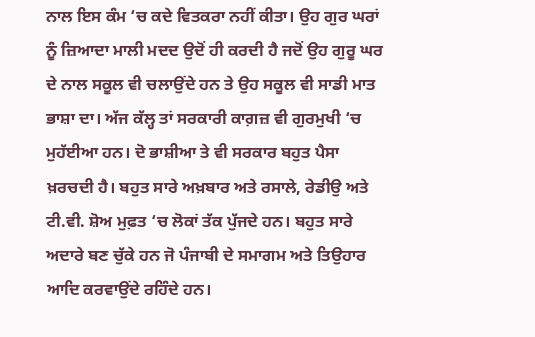ਨਾਲ ਇਸ ਕੰਮ ‘ਚ ਕਦੇ ਵਿਤਕਰਾ ਨਹੀਂ ਕੀਤਾ। ਉਹ ਗੁਰ ਘਰਾਂ ਨੂੰ ਜ਼ਿਆਦਾ ਮਾਲੀ ਮਦਦ ਉਦੋਂ ਹੀ ਕਰਦੀ ਹੈ ਜਦੋਂ ਉਹ ਗੁਰੂ ਘਰ ਦੇ ਨਾਲ ਸਕੂਲ ਵੀ ਚਲਾਉਂਦੇ ਹਨ ਤੇ ਉਹ ਸਕੂਲ ਵੀ ਸਾਡੀ ਮਾਤ ਭਾਸ਼ਾ ਦਾ। ਅੱਜ ਕੱਲ੍ਹ ਤਾਂ ਸਰਕਾਰੀ ਕਾਗ਼ਜ਼ ਵੀ ਗੁਰਮੁਖੀ ‘ਚ ਮੁਹੱਈਆ ਹਨ। ਦੋ ਭਾਸ਼ੀਆ ਤੇ ਵੀ ਸਰਕਾਰ ਬਹੁਤ ਪੈਸਾ ਖ਼ਰਚਦੀ ਹੈ। ਬਹੁਤ ਸਾਰੇ ਅਖ਼ਬਾਰ ਅਤੇ ਰਸਾਲੇ, ਰੇਡੀਉ ਅਤੇ ਟੀ.ਵੀ. ਸ਼ੋਅ ਮੁਫ਼ਤ ‘ਚ ਲੋਕਾਂ ਤੱਕ ਪੁੱਜਦੇ ਹਨ। ਬਹੁਤ ਸਾਰੇ ਅਦਾਰੇ ਬਣ ਚੁੱਕੇ ਹਨ ਜੋ ਪੰਜਾਬੀ ਦੇ ਸਮਾਗਮ ਅਤੇ ਤਿਉਹਾਰ ਆਦਿ ਕਰਵਾਉਂਦੇ ਰਹਿੰਦੇ ਹਨ।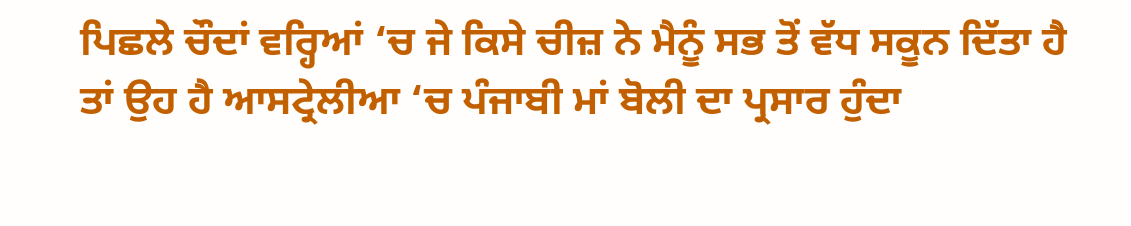ਪਿਛਲੇ ਚੌਦਾਂ ਵਰ੍ਹਿਆਂ ‘ਚ ਜੇ ਕਿਸੇ ਚੀਜ਼ ਨੇ ਮੈਨੂੰ ਸਭ ਤੋਂ ਵੱਧ ਸਕੂਨ ਦਿੱਤਾ ਹੈ ਤਾਂ ਉਹ ਹੈ ਆਸਟ੍ਰੇਲੀਆ ‘ਚ ਪੰਜਾਬੀ ਮਾਂ ਬੋਲੀ ਦਾ ਪ੍ਰਸਾਰ ਹੁੰਦਾ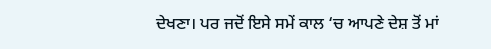ਦੇਖਣਾ। ਪਰ ਜਦੋਂ ਇਸੇ ਸਮੇਂ ਕਾਲ ‘ਚ ਆਪਣੇ ਦੇਸ਼ ਤੋਂ ਮਾਂ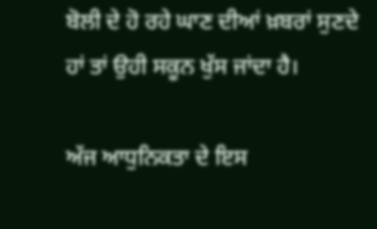ਬੋਲੀ ਦੇ ਹੋ ਰਹੇ ਘਾਣ ਦੀਆਂ ਖ਼ਬਰਾਂ ਸੁਣਦੇ ਹਾਂ ਤਾਂ ਉਹੀ ਸਕੂਨ ਖੁੱਸ ਜਾਂਦਾ ਹੈ।

ਅੱਜ ਆਧੁਨਿਕਤਾ ਦੇ ਇਸ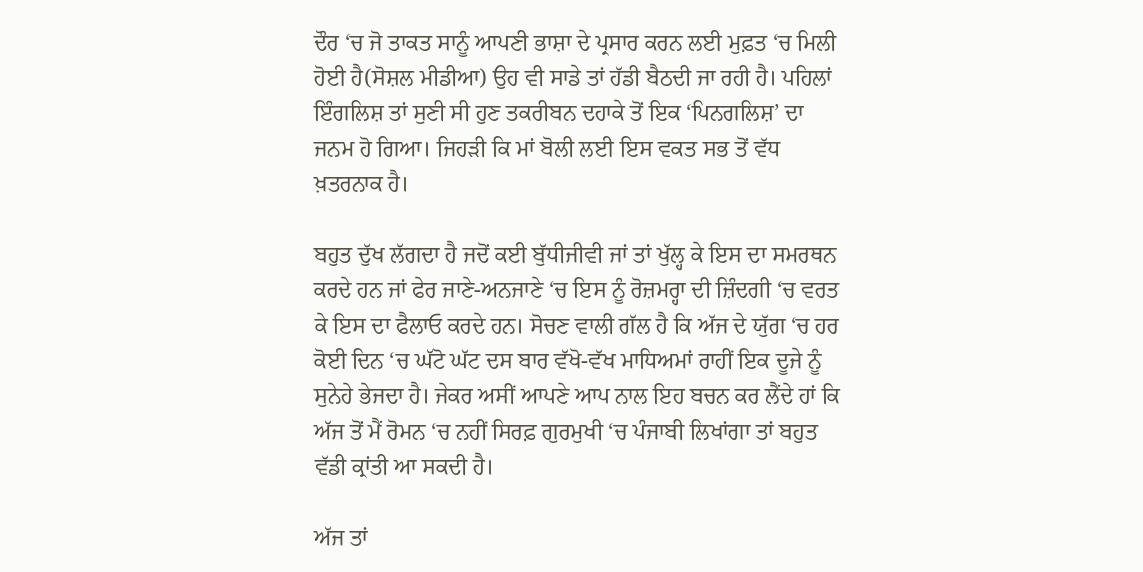ਦੌਰ ‘ਚ ਜੋ ਤਾਕਤ ਸਾਨੂੰ ਆਪਣੀ ਭਾਸ਼ਾ ਦੇ ਪ੍ਰਸਾਰ ਕਰਨ ਲਈ ਮੁਫ਼ਤ ‘ਚ ਮਿਲੀ ਹੋਈ ਹੈ(ਸੋਸ਼ਲ ਮੀਡੀਆ) ਉਹ ਵੀ ਸਾਡੇ ਤਾਂ ਹੱਡੀ ਬੈਠਦੀ ਜਾ ਰਹੀ ਹੈ। ਪਹਿਲਾਂ ਇੰਗਲਿਸ਼ ਤਾਂ ਸੁਣੀ ਸੀ ਹੁਣ ਤਕਰੀਬਨ ਦਹਾਕੇ ਤੋਂ ਇਕ ‘ਪਿਨਗਲਿਸ਼’ ਦਾ ਜਨਮ ਹੋ ਗਿਆ। ਜਿਹੜੀ ਕਿ ਮਾਂ ਬੋਲੀ ਲਈ ਇਸ ਵਕਤ ਸਭ ਤੋਂ ਵੱਧ ਖ਼ਤਰਨਾਕ ਹੈ।

ਬਹੁਤ ਦੁੱਖ ਲੱਗਦਾ ਹੈ ਜਦੋਂ ਕਈ ਬੁੱਧੀਜੀਵੀ ਜਾਂ ਤਾਂ ਖੁੱਲ੍ਹ ਕੇ ਇਸ ਦਾ ਸਮਰਥਨ ਕਰਦੇ ਹਨ ਜਾਂ ਫੇਰ ਜਾਣੇ-ਅਨਜਾਣੇ ‘ਚ ਇਸ ਨੂੰ ਰੋਜ਼ਮਰ੍ਹਾ ਦੀ ਜ਼ਿੰਦਗੀ ‘ਚ ਵਰਤ ਕੇ ਇਸ ਦਾ ਫੈਲਾਓ ਕਰਦੇ ਹਨ। ਸੋਚਣ ਵਾਲੀ ਗੱਲ ਹੈ ਕਿ ਅੱਜ ਦੇ ਯੁੱਗ ‘ਚ ਹਰ ਕੋਈ ਦਿਨ ‘ਚ ਘੱਟੋ ਘੱਟ ਦਸ ਬਾਰ ਵੱਖੋ-ਵੱਖ ਮਾਧਿਅਮਾਂ ਰਾਹੀਂ ਇਕ ਦੂਜੇ ਨੂੰ ਸੁਨੇਹੇ ਭੇਜਦਾ ਹੈ। ਜੇਕਰ ਅਸੀਂ ਆਪਣੇ ਆਪ ਨਾਲ ਇਹ ਬਚਨ ਕਰ ਲੈਂਦੇ ਹਾਂ ਕਿ ਅੱਜ ਤੋਂ ਮੈਂ ਰੋਮਨ ‘ਚ ਨਹੀਂ ਸਿਰਫ਼ ਗੁਰਮੁਖੀ ‘ਚ ਪੰਜਾਬੀ ਲਿਖਾਂਗਾ ਤਾਂ ਬਹੁਤ ਵੱਡੀ ਕ੍ਰਾਂਤੀ ਆ ਸਕਦੀ ਹੈ।

ਅੱਜ ਤਾਂ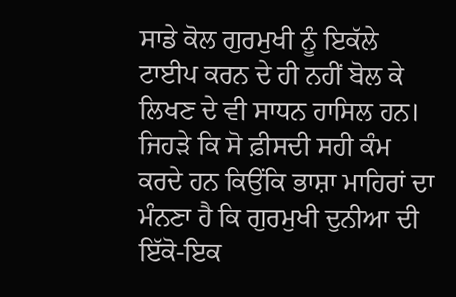ਸਾਡੇ ਕੋਲ ਗੁਰਮੁਖੀ ਨੂੰ ਇਕੱਲੇ ਟਾਈਪ ਕਰਨ ਦੇ ਹੀ ਨਹੀਂ ਬੋਲ ਕੇ ਲਿਖਣ ਦੇ ਵੀ ਸਾਧਨ ਹਾਸਿਲ ਹਨ। ਜਿਹੜੇ ਕਿ ਸੋ ਫ਼ੀਸਦੀ ਸਹੀ ਕੰਮ ਕਰਦੇ ਹਨ ਕਿਉਂਕਿ ਭਾਸ਼ਾ ਮਾਹਿਰਾਂ ਦਾ ਮੰਨਣਾ ਹੈ ਕਿ ਗੁਰਮੁਖੀ ਦੁਨੀਆ ਦੀ ਇੱਕੋ-ਇਕ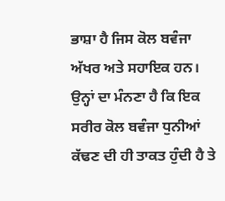ਭਾਸ਼ਾ ਹੈ ਜਿਸ ਕੋਲ ਬਵੰਜਾ ਅੱਖਰ ਅਤੇ ਸਹਾਇਕ ਹਨ। ਉਨ੍ਹਾਂ ਦਾ ਮੰਨਣਾ ਹੈ ਕਿ ਇਕ ਸਰੀਰ ਕੋਲ ਬਵੰਜਾ ਧੁਨੀਆਂ ਕੱਢਣ ਦੀ ਹੀ ਤਾਕਤ ਹੁੰਦੀ ਹੈ ਤੇ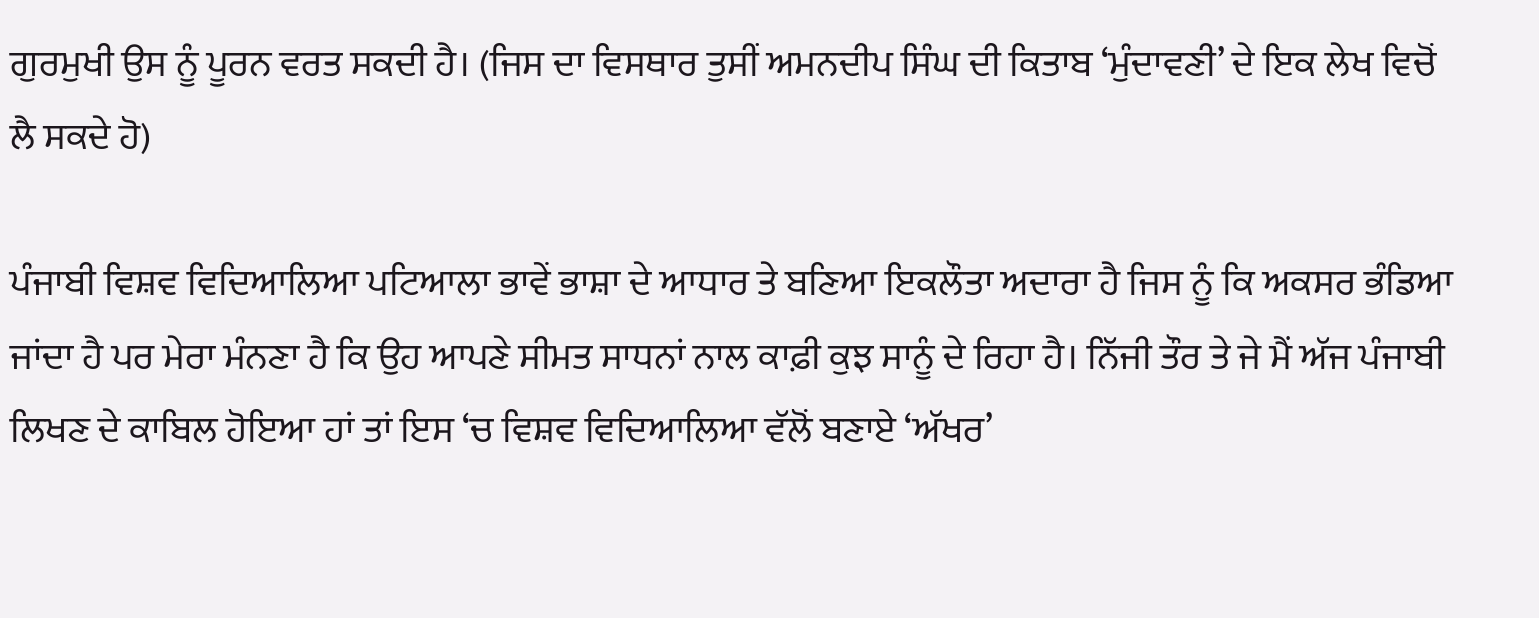ਗੁਰਮੁਖੀ ਉਸ ਨੂੰ ਪੂਰਨ ਵਰਤ ਸਕਦੀ ਹੈ। (ਜਿਸ ਦਾ ਵਿਸਥਾਰ ਤੁਸੀਂ ਅਮਨਦੀਪ ਸਿੰਘ ਦੀ ਕਿਤਾਬ ‘ਮੁੰਦਾਵਣੀ’ ਦੇ ਇਕ ਲੇਖ ਵਿਚੋਂ ਲੈ ਸਕਦੇ ਹੋ)

ਪੰਜਾਬੀ ਵਿਸ਼ਵ ਵਿਦਿਆਲਿਆ ਪਟਿਆਲਾ ਭਾਵੇਂ ਭਾਸ਼ਾ ਦੇ ਆਧਾਰ ਤੇ ਬਣਿਆ ਇਕਲੌਤਾ ਅਦਾਰਾ ਹੈ ਜਿਸ ਨੂੰ ਕਿ ਅਕਸਰ ਭੰਡਿਆ ਜਾਂਦਾ ਹੈ ਪਰ ਮੇਰਾ ਮੰਨਣਾ ਹੈ ਕਿ ਉਹ ਆਪਣੇ ਸੀਮਤ ਸਾਧਨਾਂ ਨਾਲ ਕਾਫ਼ੀ ਕੁਝ ਸਾਨੂੰ ਦੇ ਰਿਹਾ ਹੈ। ਨਿੱਜੀ ਤੌਰ ਤੇ ਜੇ ਮੈਂ ਅੱਜ ਪੰਜਾਬੀ ਲਿਖਣ ਦੇ ਕਾਬਿਲ ਹੋਇਆ ਹਾਂ ਤਾਂ ਇਸ ‘ਚ ਵਿਸ਼ਵ ਵਿਦਿਆਲਿਆ ਵੱਲੋਂ ਬਣਾਏ ‘ਅੱਖਰ’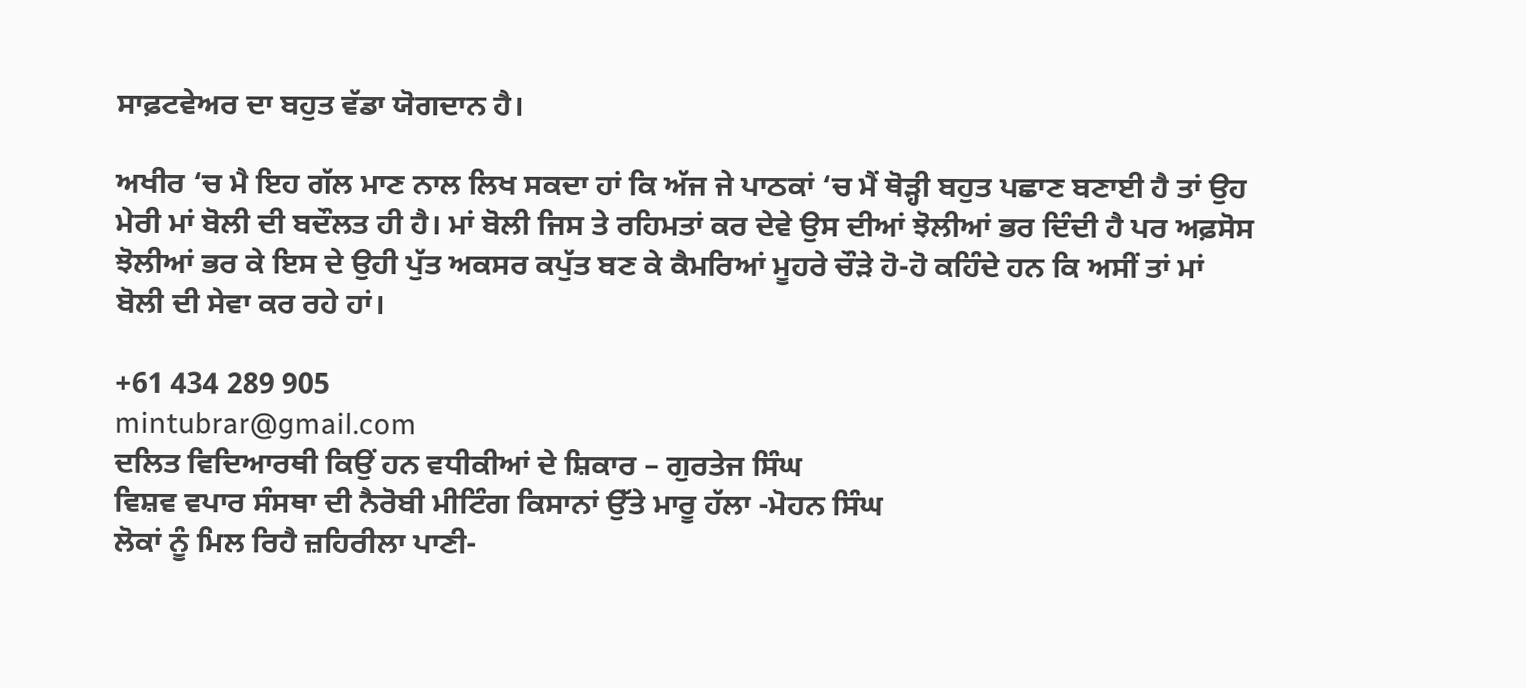ਸਾਫ਼ਟਵੇਅਰ ਦਾ ਬਹੁਤ ਵੱਡਾ ਯੋਗਦਾਨ ਹੈ।

ਅਖੀਰ ‘ਚ ਮੈ ਇਹ ਗੱਲ ਮਾਣ ਨਾਲ ਲਿਖ ਸਕਦਾ ਹਾਂ ਕਿ ਅੱਜ ਜੇ ਪਾਠਕਾਂ ‘ਚ ਮੈਂ ਥੋੜ੍ਹੀ ਬਹੁਤ ਪਛਾਣ ਬਣਾਈ ਹੈ ਤਾਂ ਉਹ ਮੇਰੀ ਮਾਂ ਬੋਲੀ ਦੀ ਬਦੌਲਤ ਹੀ ਹੈ। ਮਾਂ ਬੋਲੀ ਜਿਸ ਤੇ ਰਹਿਮਤਾਂ ਕਰ ਦੇਵੇ ਉਸ ਦੀਆਂ ਝੋਲੀਆਂ ਭਰ ਦਿੰਦੀ ਹੈ ਪਰ ਅਫ਼ਸੋਸ ਝੋਲੀਆਂ ਭਰ ਕੇ ਇਸ ਦੇ ਉਹੀ ਪੁੱਤ ਅਕਸਰ ਕਪੁੱਤ ਬਣ ਕੇ ਕੈਮਰਿਆਂ ਮੂਹਰੇ ਚੌੜੇ ਹੋ-ਹੋ ਕਹਿੰਦੇ ਹਨ ਕਿ ਅਸੀਂ ਤਾਂ ਮਾਂ ਬੋਲੀ ਦੀ ਸੇਵਾ ਕਰ ਰਹੇ ਹਾਂ।

+61 434 289 905
mintubrar@gmail.com
ਦਲਿਤ ਵਿਦਿਆਰਥੀ ਕਿਉਂ ਹਨ ਵਧੀਕੀਆਂ ਦੇ ਸ਼ਿਕਾਰ – ਗੁਰਤੇਜ ਸਿੰਘ
ਵਿਸ਼ਵ ਵਪਾਰ ਸੰਸਥਾ ਦੀ ਨੈਰੋਬੀ ਮੀਟਿੰਗ ਕਿਸਾਨਾਂ ਉੱਤੇ ਮਾਰੂ ਹੱਲਾ -ਮੋਹਨ ਸਿੰਘ
ਲੋਕਾਂ ਨੂੰ ਮਿਲ ਰਿਹੈ ਜ਼ਹਿਰੀਲਾ ਪਾਣੀ-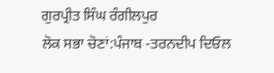ਗੁਰਪ੍ਰੀਤ ਸਿੰਘ ਰੰਗੀਲਪੁਰ
ਲੋਕ ਸਭਾ ਚੋਣਾਂ:ਪੰਜਾਬ -ਤਰਨਦੀਪ ਦਿਓਲ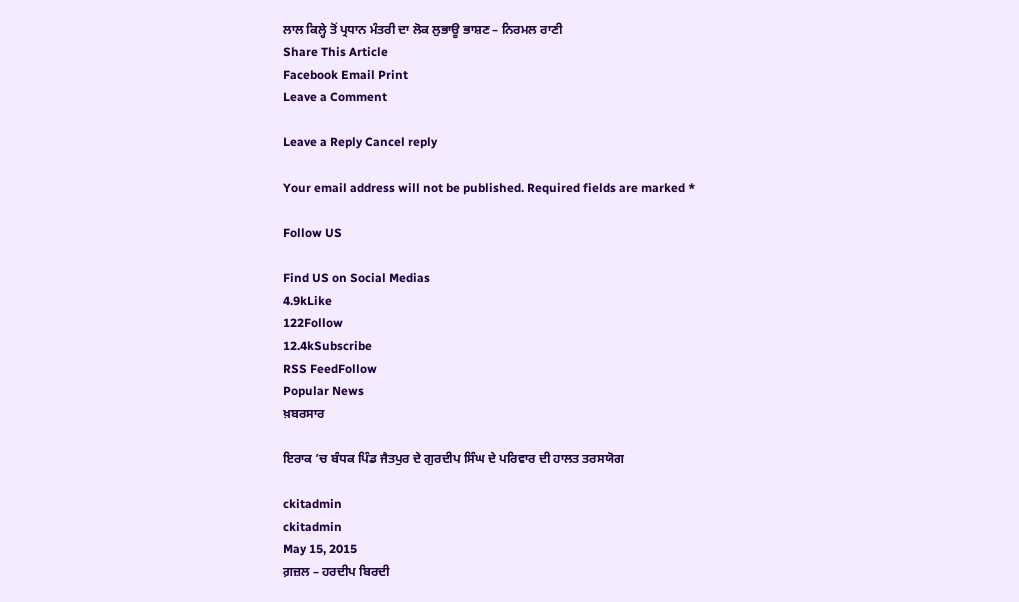ਲਾਲ ਕਿਲ੍ਹੇ ਤੋਂ ਪ੍ਰਧਾਨ ਮੰਤਰੀ ਦਾ ਲੋਕ ਲੁਭਾਊ ਭਾਸ਼ਣ – ਨਿਰਮਲ ਰਾਣੀ
Share This Article
Facebook Email Print
Leave a Comment

Leave a Reply Cancel reply

Your email address will not be published. Required fields are marked *

Follow US

Find US on Social Medias
4.9kLike
122Follow
12.4kSubscribe
RSS FeedFollow
Popular News
ਖ਼ਬਰਸਾਰ

ਇਰਾਕ ’ਚ ਬੰਧਕ ਪਿੰਡ ਜੈਤਪੁਰ ਦੇ ਗੁਰਦੀਪ ਸਿੰਘ ਦੇ ਪਰਿਵਾਰ ਦੀ ਹਾਲਤ ਤਰਸਯੋਗ

ckitadmin
ckitadmin
May 15, 2015
ਗ਼ਜ਼ਲ – ਹਰਦੀਪ ਬਿਰਦੀ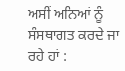ਅਸੀਂ ਅਨਿਆਂ ਨੂੰ ਸੰਸਥਾਗਤ ਕਰਦੇ ਜਾ ਰਹੇ ਹਾਂ :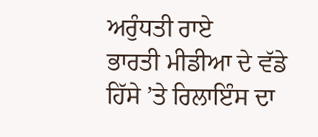ਅਰੁੰਧਤੀ ਰਾਏ
ਭਾਰਤੀ ਮੀਡੀਆ ਦੇ ਵੱਡੇ ਹਿੱਸੇ ’ਤੇ ਰਿਲਾਇੰਸ ਦਾ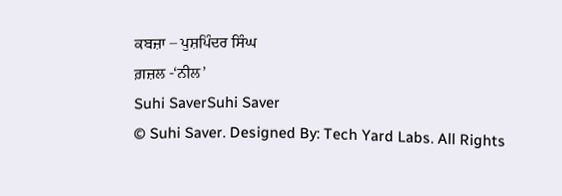ਕਬਜ਼ਾ – ਪੁਸ਼ਪਿੰਦਰ ਸਿੰਘ
ਗ਼ਜ਼ਲ -‘ਨੀਲ’
Suhi SaverSuhi Saver
© Suhi Saver. Designed By: Tech Yard Labs. All Rights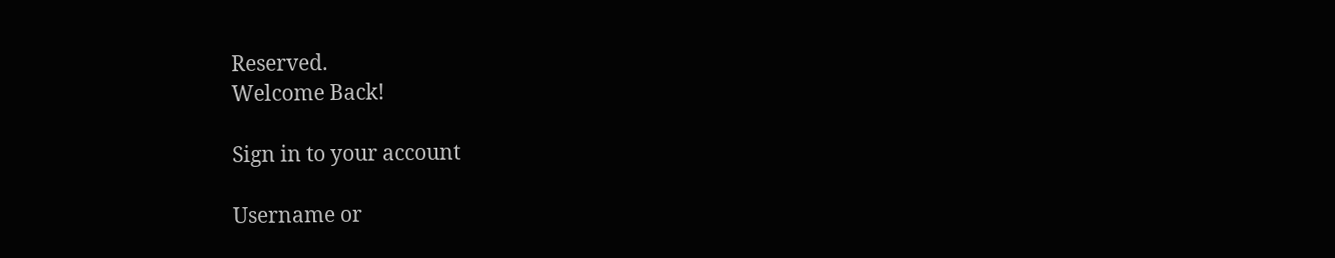Reserved.
Welcome Back!

Sign in to your account

Username or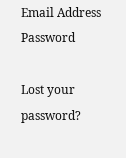Email Address
Password

Lost your password?